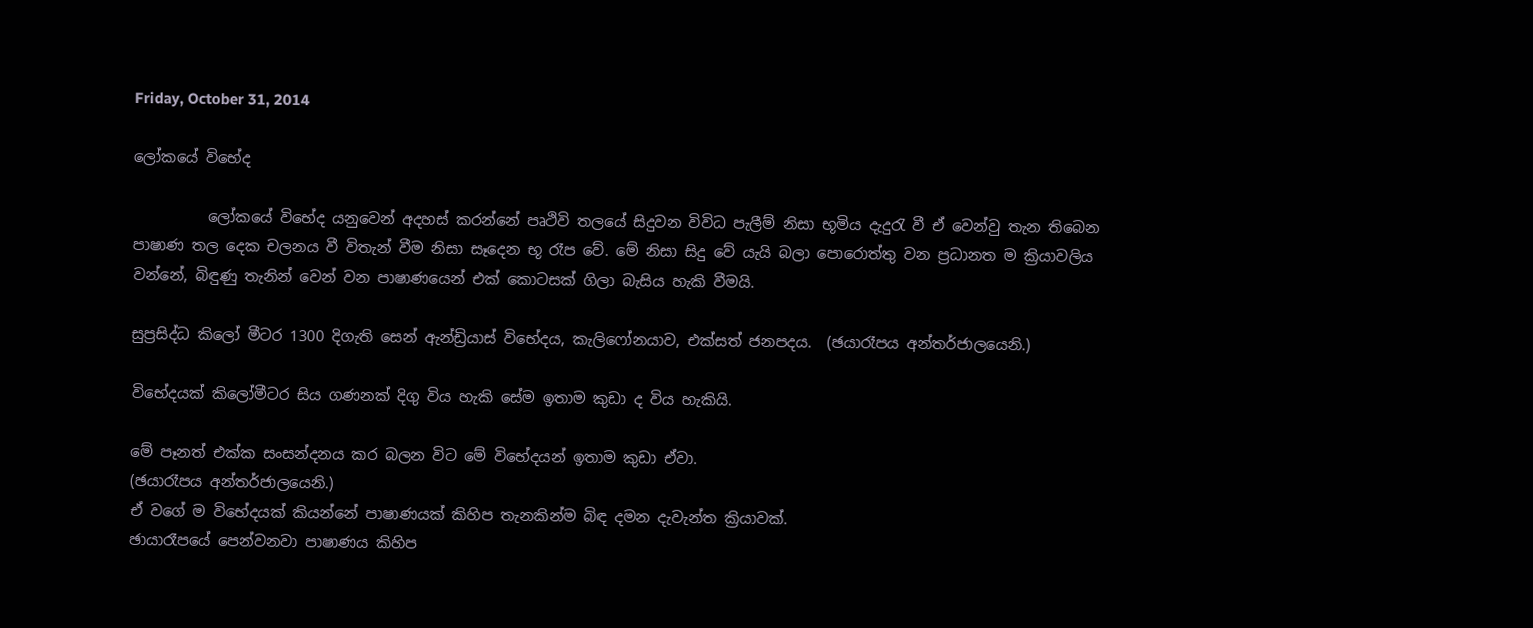Friday, October 31, 2014

ලෝකයේ විභේද

          ලෝකයේ විභේද යනුවෙන් අදහස් කරන්නේ පෘථිවි තලයේ සිදුවන විවිධ පැලීම් නිසා භූමිය දැදුරැ වී ඒ වෙන්වු තැන තිබෙන පාෂාණ තල දෙක චලනය වී විතැන් වීම නිසා සෑදෙන භූ රෑප වේ. මේ නිසා සිදු වේ යැයි බලා පොරොත්තු වන ප්‍රධානත ම ක්‍රියාවලිය වන්නේ, බිඳුණු තැනින් වෙන් වන පාෂාණයෙන් එක් කොටසක් ගිලා බැසිය හැකි වීමයි.

සුප්‍රසිද්ධ කිලෝ මීටර 1300 දිගැති සෙන් ඇන්ඩ්‍රියාස් විභේදය, කැලිෆෝනයාව, එක්සත් ජනපදය.  (ඡයාරෑපය අන්තර්ජාලයෙනි.)

විභේදයක් කිලෝමීටර සිය ගණනක් දිගු විය හැකි සේම ඉතාම කුඩා ද විය හැකියි.

මේ පෑනත් එක්ක සංසන්දනය කර බලන විට මේ විභේදයන් ඉතාම කුඩා ඒවා.
(ඡයාරෑපය අන්තර්ජාලයෙනි.)
ඒ වගේ ම විභේදයක් කියන්නේ පාෂාණයක් කිහිප තැනකින්ම බිඳ දමන දැවැන්ත ක්‍රියාවක්.
ඡායාරෑපයේ පෙන්වනවා පාෂාණය කිහිප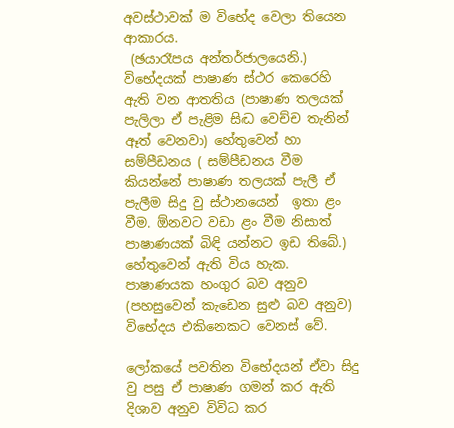අවස්ථාවක් ම විභේද වෙලා තියෙන ආකාරය.
 (ඡයාරෑපය අන්තර්ජාලයෙනි.)
විභේදයක් පාෂාණ ස්ථර කෙරෙහි ඇති වන ආතතිය (පාෂාණ තලයක් පැලිලා ඒ පැළිම සිද්‍ධ වෙච්ච තැනින් ඈත් වෙනවා) හේතුවෙන් හා සම්පීඩනය ( සම්පීඩනය වීම කියන්නේ පාෂාණ තලයක් පැලී ඒ පැලීම සිදු වු ස්ථානයෙන්  ඉතා ළං වීම. ඕනවට වඩා ළං වීම නිසාත් පාෂාණයක් බිඳි යන්නට ඉඩ තිබේ.) හේතුවෙන් ඇති විය හැක.  පාෂාණයක හංගුර බව අනුව (පහසුවෙන් කැඩෙන සුළු බව අනුව) විභේදය එකිනෙකට වෙනස් වේ.

ලෝකයේ පවතින විභේදයන් ඒවා සිදු වු පසු ඒ පාෂාණ ගමන් කර ඇති දිශාව අනුව විවිධ කර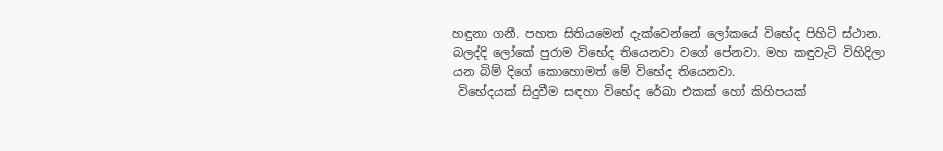හඳුනා ගනී. පහත සිතියමෙන් දැක්වෙන්නේ ලෝකයේ විභේද පිහිටි ස්ථාන. බලද්දි ලෝකේ පුරාම විභේද තියෙනවා වගේ පේනවා. මහ කඳුවැටි විහිදිලා යන බිම් දිගේ කොහොමත් මේ විභේද තියෙනවා.
 විභේදයක් සිදුවීම සඳහා විභේද රේඛා එකක් හෝ කිහිපයක්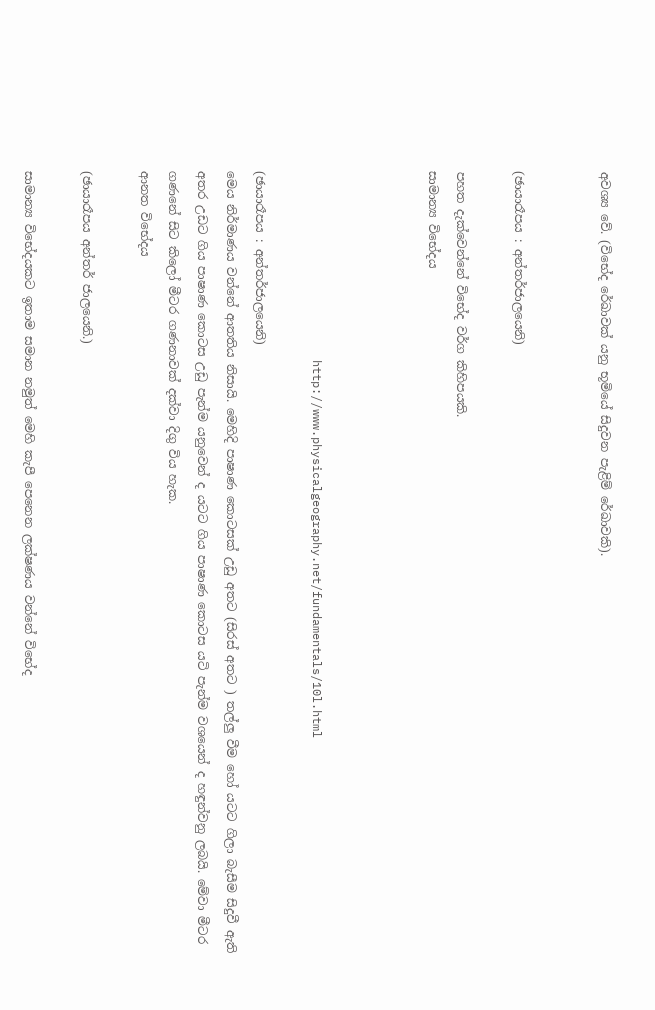අවශ්‍ය වේ. (විභේද රේඛාවක් යනු භූමියේ සිදුවන පැළිම් රේඛාවකි).


(ඡායාරෑපය : අන්තර්ජාලයෙනි)

පහත දැක්වෙන්නේ විභේද වර්ග කිහිපයකි.
සාමාන්‍ය විභේදය



                           http://www.physicalgeography.net/fundamentals/10l.html

(ඡායාරෑපය : අන්තර්ජාලයෙනි)
මෙය නිර්මාණය වන්නේ ආතතිය නිසායි. මෙහිදි පාෂාණ කොටසක් උඩු අතට (සිරස් අතට ) තල්ලු වීම හෝ යටට ගිලා බැසීම සිදුවී ඇති අතර උඩට ගිය පාෂාණ කොටස උඩු පැන්ම යනුවෙන් ද යටට ගිය පාෂාණ කොටස යටි පැන්ම වශයෙන් ද හඳුන්වනු ලබයි. මේවා මීටර ගණනේ සිට කිලෝ මීටර ගණනාවක් දක්වා දිගු විය හැක.
ආනත විභේදය

(ඡායාරෑපය අන්තර් ජාලයෙනි.)

සාමාන්‍ය විභේදයකට ඉතාම සමාන නමුත් මෙහි කැපී පෙනෙන ලක්ෂණය වන්නේ විභේද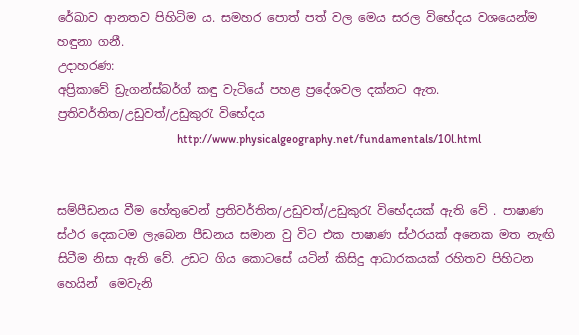රේඛාව ආනතව පිහිටිම ය. සමහර පොත් පත් වල මෙය සරල විභේදය වශයෙන්ම හඳුනා ගනී.
උදාහරණ:
අප්‍රිකාවේ ඩ්‍රැගන්ස්බර්ග් කඳු වැටියේ පහළ ප්‍රදේශවල දක්නට ඇත.
ප්‍රතිවර්තිත/උඩුවත්/උඩුකුරැ විභේදය
                                        http://www.physicalgeography.net/fundamentals/10l.html


සම්පීඩනය වීම හේතුවෙන් ප්‍රතිවර්තිත/උඩුවත්/උඩුකුරැ විභේදයක් ඇති වේ . පාෂාණ ස්ථර දෙකටම ලැබෙන පීඩනය සමාන වු විට එක පාෂාණ ස්ථරයක් අනෙක මත නැඟි සිටීම නිසා ඇති වේ. උඩට ගිය කොටසේ යටින් කිසිදු ආධාරකයක් රහිතව පිහිටන හෙයින්  මෙවැනි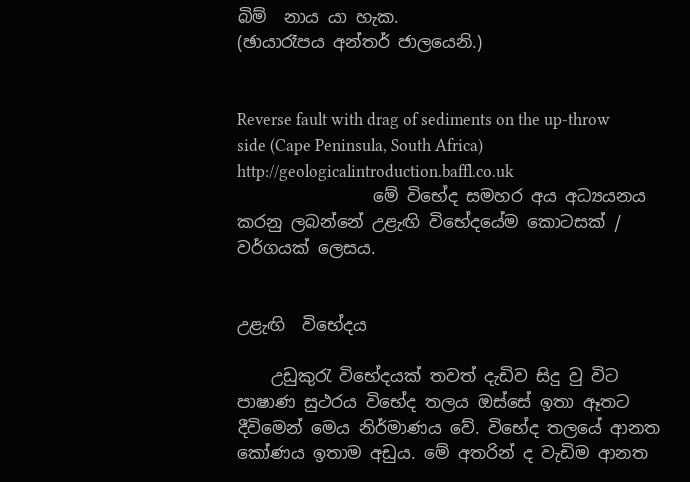බිම්  නාය යා හැක.
(ඡායාරෑපය අන්තර් ජාලයෙනි.)


Reverse fault with drag of sediments on the up-throw side (Cape Peninsula, South Africa)  http://geologicalintroduction.baffl.co.uk
                මේ විභේද සමහර අය අධ්‍යයනය කරනු ලබන්නේ උළැඟි විභේදයේම කොටසක් / වර්ගයක් ලෙසය.


උළැඟි  විභේදය

    උඩුකුරැ විභේදයක් තවත් දැඩිව සිදු වු විට පාෂාණ සුථරය විභේද තලය ඔස්සේ ඉතා ඈතට දීවිමෙන් මෙය නිර්මාණය වේ. විභේද තලයේ ආනත කෝණය ඉතාම අඩුය. මේ අතරින් ද වැඩිම ආනත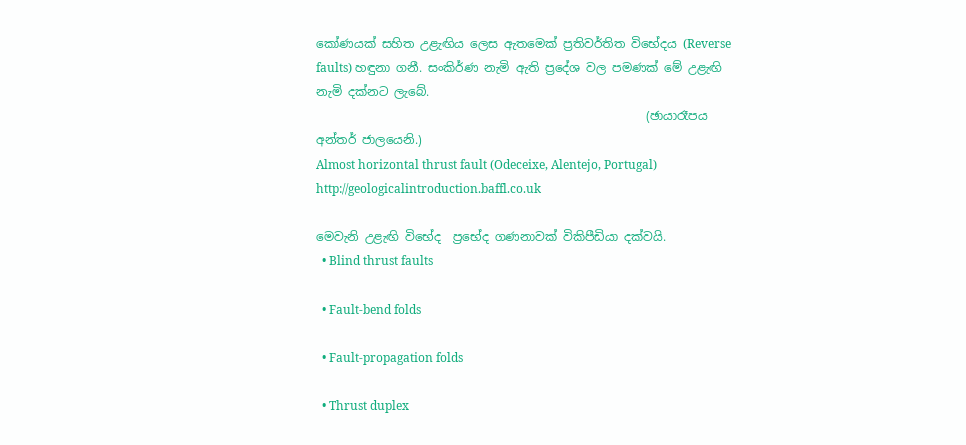කෝණයක් සහිත උළැඟිය ලෙස ඇතමෙක් ප්‍රතිවර්තිත විභේදය (Reverse faults) හඳුනා ගනී. සංකිර්ණ නැමි ඇති ප්‍රදේශ වල පමණක් මේ උළැඟි නැමි දක්නට ලැබේ.
                                                       (ඡායාරෑපය අන්තර් ජාලයෙනි.)
Almost horizontal thrust fault (Odeceixe, Alentejo, Portugal)   http://geologicalintroduction.baffl.co.uk

මෙවැනි උළැඟි විභේද  ප්‍රභේද ගණනාවක් විකිපීඩියා දක්වයි.
  • Blind thrust faults

  • Fault-bend folds

  • Fault-propagation folds

  • Thrust duplex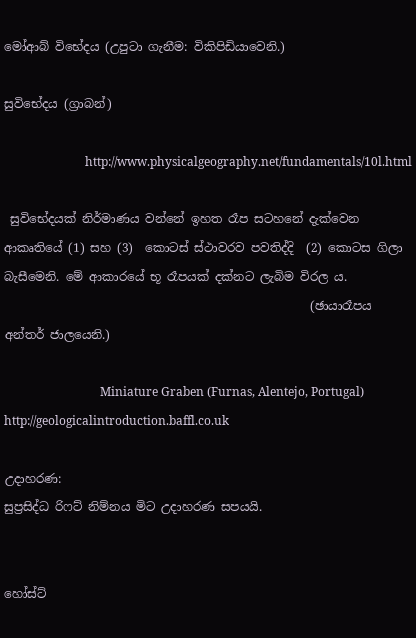මෝආබ් විභේදය (උපුටා ගැනීම: විකිපිඩියාවෙනි.)

සුවිභේදය (ග්‍රාබන්)

                           http://www.physicalgeography.net/fundamentals/10l.html

 සුවිභේදයක් නිර්මාණය වන්නේ ඉහත රෑප සටහනේ දැක්වෙන ආකෘතියේ (1) සහ (3)  කොටස් ස්ථාවරව පවතිද්දි  (2) කොටස ගිලා බැසීමෙනි. මේ ආකාරයේ භූ රෑපයක් දක්නට ලැබිම විරල ය.
                                                   (ඡායාරෑපය අන්තර් ජාලයෙනි.)

                                Miniature Graben (Furnas, Alentejo, Portugal)   http://geologicalintroduction.baffl.co.uk

උදාහරණ:
සුප්‍රසිද්ධ රිෆට් නිම්නය මිට උදාහරණ සපයයි.


හෝස්ට්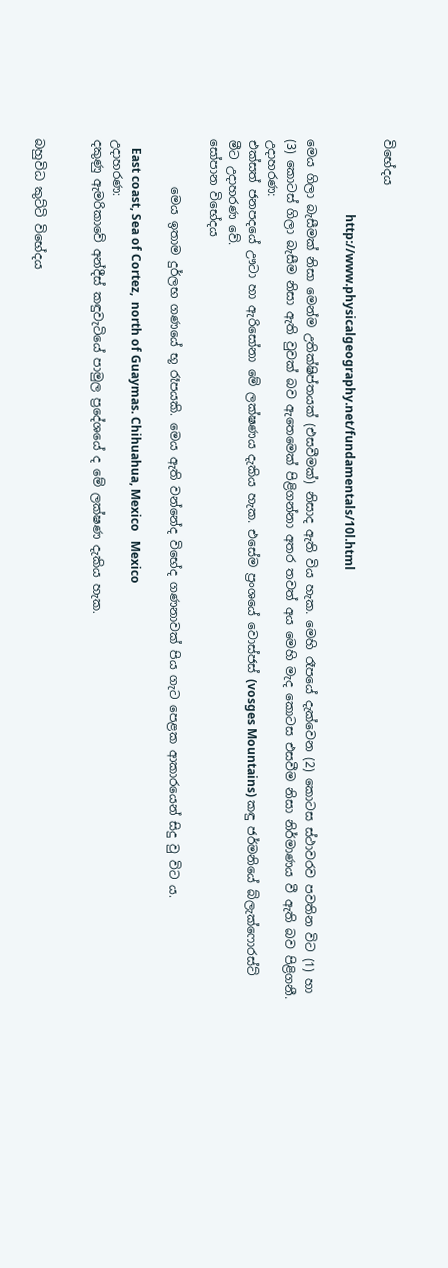විභේදය

                         http://www.physicalgeography.net/fundamentals/10l.html

මෙය ගිලා බැසීමක් නිසා මෙන්ම උතික්ෂිප්තයක් (එසවීමක්) නිසාද ඇති විය හැක. මෙහි රෑපයේ දැක්වෙන (2) කොටස ස්ථාවරව පවතින විට (1) හා  (3) කොටස් ගිලා බැසීම නිසා ඇති වුවක් බව ඇතෙමෙක් පිළිගන්නා අතර තවත් අය මෙහි මැද කොටස එසවීම නිසා නිර්මාණය වී ඇති බව පිළිගනී.
උදාහරණ:
එක්සත් ජනපදයේ ඌටා හා ඇරිසෝනා මේ ලක්ෂණය දැකිය හැක. එසේම ප්‍රංශයේ වොස්‍ජස් (vosges Mountains) කඳු ජර්මනියේ බ්ලැක්ෆොරස්ට් මීට උදාහරණ වේ.
සෝපාන විභේදය

        මෙය ඉතාම දුර්ලභ ගණයේ භූ රෑපයකි. මෙය ඇති වන්නේද විභේද ගණනාවක් පිය ගැට පෙළක ආකාරයෙන් සිදු වු විට ය.

   East coast, Sea of Cortez,  north of Guaymas. Chihuahua, Mexico   Mexico
උදාහරණ:
දකුණු ඇමරිකාවේ අන්දීස් කඳුවැටියේ පාමුල ප්‍රදේශයේ ද මේ ලක්ෂණ දැකිය හැක.


බහුවිධ කුට්ටි විභේදය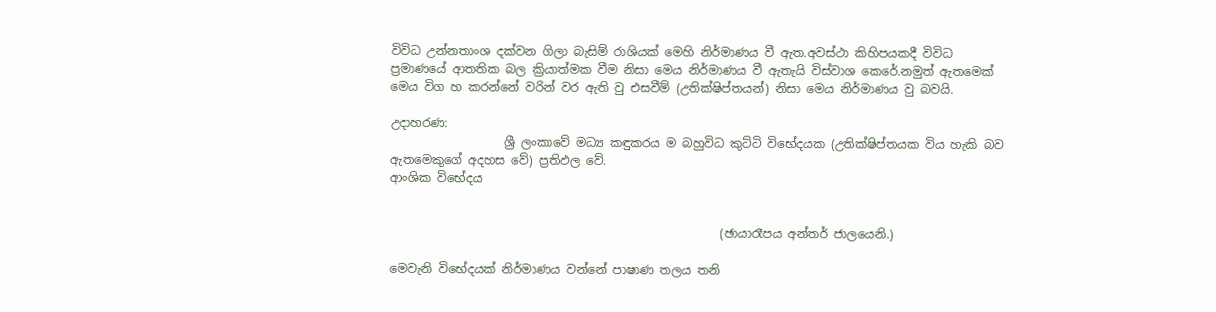විවිධ උන්නතාංශ දක්වන ගිලා බැසිම් රාශියක් මෙහි නිර්මාණය වී ඇත.අවස්ථා කිහිපයකදී විවිධ ප්‍රමාණයේ ආතතික බල ක්‍රියාත්මක වීම නිසා මෙය නිර්මාණය වී ඇතැයි විස්වාශ කෙරේ.නමුත් ඇතමෙක් මෙය විග හ කරන්නේ වරින් වර ඇති වු එසවීම් (උතික්ෂිප්තයන්) නිසා මෙය නිර්මාණය වු බවයි.

උදාහරණ:
                   ශ්‍රී ලංකාවේ මධ්‍ය කඳුකරය ම බහුවිධ කුට්ටි විභේදයක (උතික්ෂිප්තයක විය හැකි බව ඇතමෙකුගේ අදහස වේ) ප්‍රතිඵල වේ.
ආංශික විභේදය


                                                       (ඡායාරෑපය අන්තර් ජාලයෙනි.)

මෙවැනි විභේදයක් නිර්මාණය වන්නේ පාෂාණ තලය තනි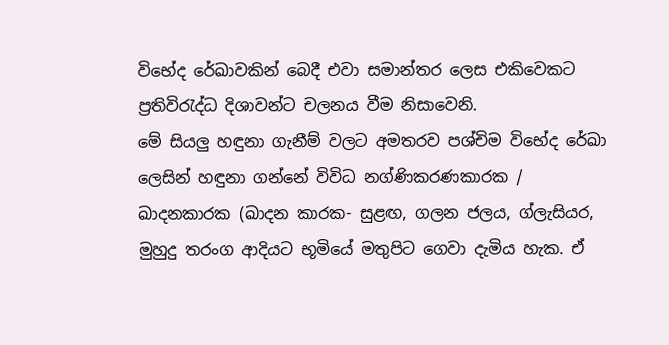විභේද රේඛාවකින් බෙදී එවා සමාන්තර ලෙස එකිවෙකට ප්‍රතිවිරැද්ධ දිශාවන්ට චලනය වීම නිසාවෙනි.
මේ සියලු හඳුනා ගැනීම් වලට අමතරව පශ්චිම විභේද රේඛා ලෙසින් හඳුනා ගන්නේ විවිධ නග්ණිකරණකාරක / ඛාදනකාරක (ඛාදන කාරක- සුළඟ, ගලන ජලය, ග්ලැසියර, මුහුදු තරංග ආදියට භූමියේ මතුපිට ගෙවා දැමිය හැක. ඒ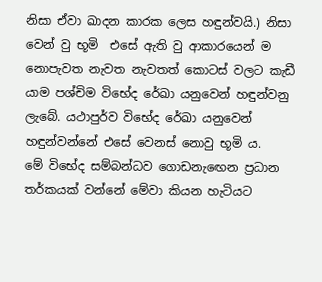නිසා ඒවා ඛාදන කාරක ලෙස හඳුන්වයි.) නිසා වෙන් වු භූමි  එසේ ඇති වු ආකාරයෙන් ම නොපැවත නැවත නැවතත් කොටස් වලට කැඩී යාම පශ්චිම විභේද රේඛා යනුවෙන් හඳුන්වනු ලැබේ. යථාපුර්ව විභේද රේඛා යනුවෙන් හඳුන්වන්නේ එසේ වෙනස් නොවු භූමි ය.
මේ විභේද සම්බන්ධව ගොඩනැ‍ඟෙන ප්‍රධාන තර්කයක් වන්නේ මේවා කියන හැටියට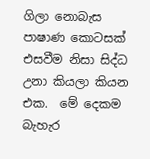ගිලා නොබැස පාෂාණ කොටසක් එසවීම නිසා සිද්ධ උනා කියලා කියන එක.  මේ දෙකම බැහැර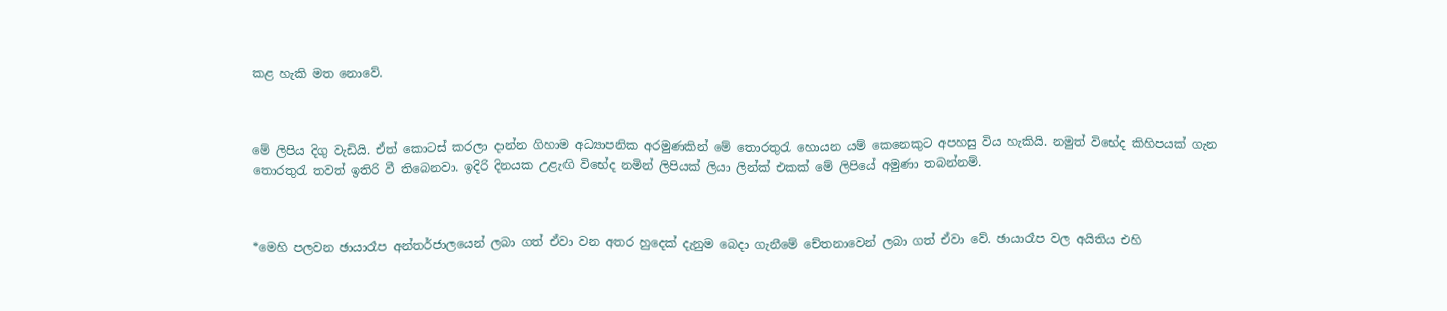කළ හැකි මත නොවේ.



මේ ලිපිය දිගු වැඩියි. ඒත් කොටස් කරලා දාන්න ගිහාම අධ්‍යාපනික අරමුණකින් මේ තොරතුරැ හොයන යම් කෙනෙකුට අපහසු විය හැකියි. නමුත් විභේද කිහිපයක් ගැන තොරතුරැ තවත් ඉතිරි වී තිබෙනවා. ඉදිරි දිනයක උළැඟි විභේද නමින් ලිපියක් ලියා ලින්ක් එකක් මේ ලිපියේ අමුණා තබන්නම්.



*මෙහි පලවන ඡායාරෑප අන්තර්ජාලයෙන් ලබා ගත් ඒවා වන අතර හුදෙක් දැනුම බෙදා ගැනීමේ චේතනාවෙන් ලබා ගත් ඒවා වේ. ඡායාරෑප වල අයිතිය එහි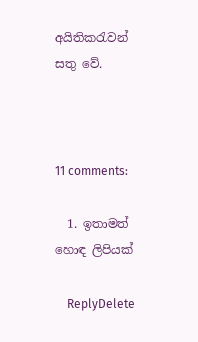අයිතිකරැවන් සතු වේ.



11 comments:

  1. ඉතාමත් හොඳ ලිපියක්

    ReplyDelete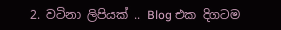2. වටිනා ලිපියක් .. Blog එක දිගටම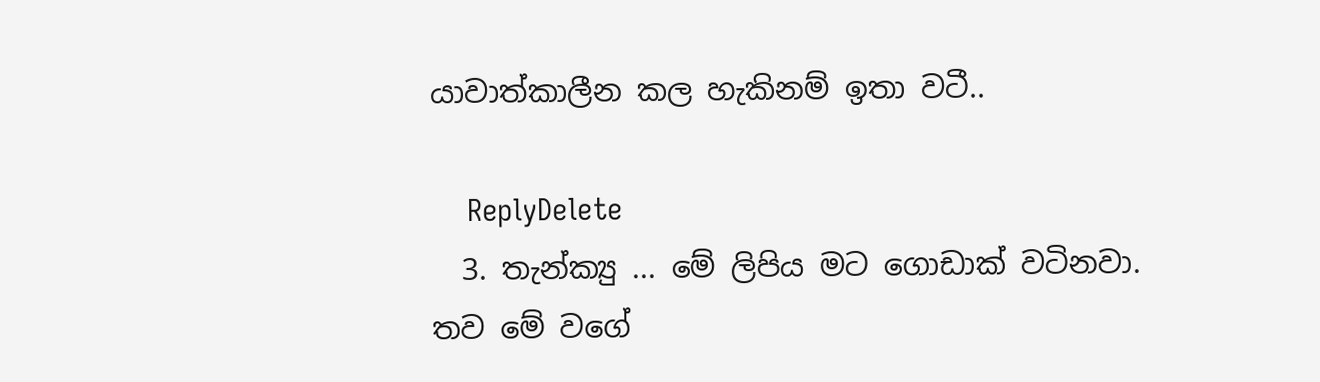යාවාත්කාලීන කල හැකිනම් ඉතා වටී..

    ReplyDelete
  3. තැන්ක්‍යු ... මේ ලිපිය මට ගොඩාක් වටිනවා. තව මේ වගේ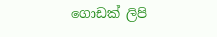ගොඩක් ලිපි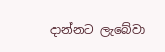දාන්නට ලැබේවා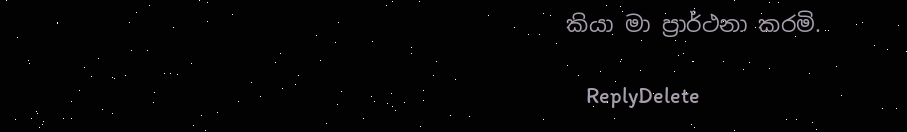කියා මා ප්‍රාර්ථනා කරමි.

    ReplyDelete